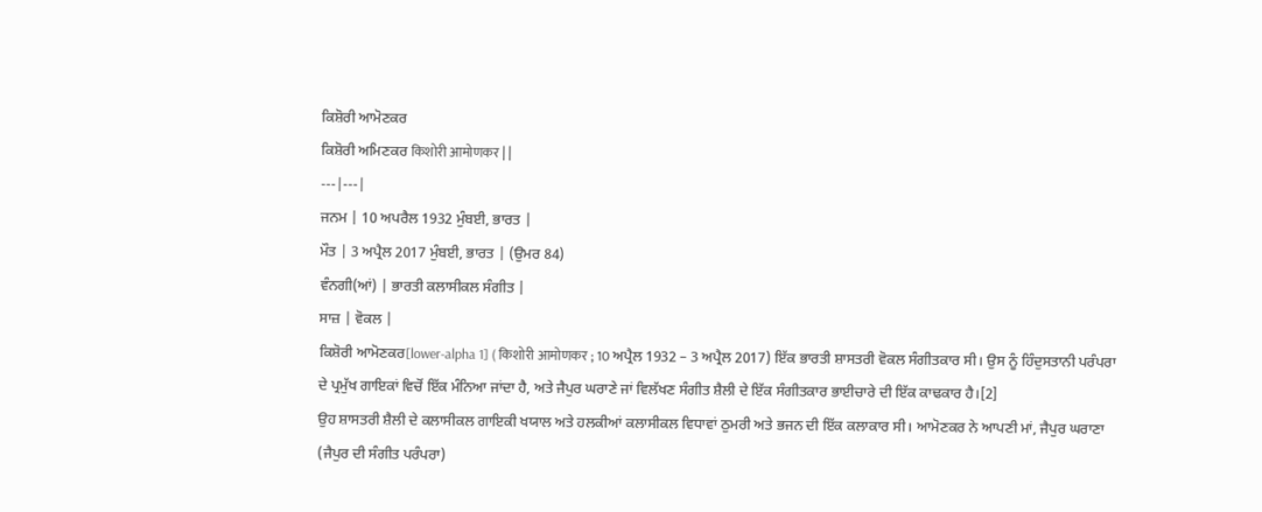ਕਿਸ਼ੋਰੀ ਆਮੋਣਕਰ
ਕਿਸ਼ੋਰੀ ਅਮਿਣਕਰ किशोरी आमोणकर | |
---|---|
ਜਨਮ | 10 ਅਪਰੈਲ 1932 ਮੁੰਬਈ, ਭਾਰਤ |
ਮੌਤ | 3 ਅਪ੍ਰੈਲ 2017 ਮੁੰਬਈ, ਭਾਰਤ | (ਉਮਰ 84)
ਵੰਨਗੀ(ਆਂ) | ਭਾਰਤੀ ਕਲਾਸੀਕਲ ਸੰਗੀਤ |
ਸਾਜ਼ | ਵੋਕਲ |
ਕਿਸ਼ੋਰੀ ਆਮੋਣਕਰ[lower-alpha 1] ( किशोरी आमोणकर ; 10 ਅਪ੍ਰੈਲ 1932 – 3 ਅਪ੍ਰੈਲ 2017) ਇੱਕ ਭਾਰਤੀ ਸ਼ਾਸਤਰੀ ਵੋਕਲ ਸੰਗੀਤਕਾਰ ਸੀ। ਉਸ ਨੂੰ ਹਿੰਦੁਸਤਾਨੀ ਪਰੰਪਰਾ ਦੇ ਪ੍ਰਮੁੱਖ ਗਾਇਕਾਂ ਵਿਚੋਂ ਇੱਕ ਮੰਨਿਆ ਜਾਂਦਾ ਹੈ, ਅਤੇ ਜੈਪੁਰ ਘਰਾਣੇ ਜਾਂ ਵਿਲੱਖਣ ਸੰਗੀਤ ਸ਼ੈਲੀ ਦੇ ਇੱਕ ਸੰਗੀਤਕਾਰ ਭਾਈਚਾਰੇ ਦੀ ਇੱਕ ਕਾਢਕਾਰ ਹੈ।[2]
ਉਹ ਸ਼ਾਸਤਰੀ ਸ਼ੈਲੀ ਦੇ ਕਲਾਸੀਕਲ ਗਾਇਕੀ ਖਯਾਲ ਅਤੇ ਹਲਕੀਆਂ ਕਲਾਸੀਕਲ ਵਿਧਾਵਾਂ ਠੁਮਰੀ ਅਤੇ ਭਜਨ ਦੀ ਇੱਕ ਕਲਾਕਾਰ ਸੀ। ਆਮੋਣਕਰ ਨੇ ਆਪਣੀ ਮਾਂ, ਜੈਪੁਰ ਘਰਾਣਾ (ਜੈਪੁਰ ਦੀ ਸੰਗੀਤ ਪਰੰਪਰਾ)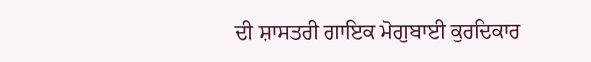ਦੀ ਸ਼ਾਸਤਰੀ ਗਾਇਕ ਮੋਗੁਬਾਈ ਕੁਰਦਿਕਾਰ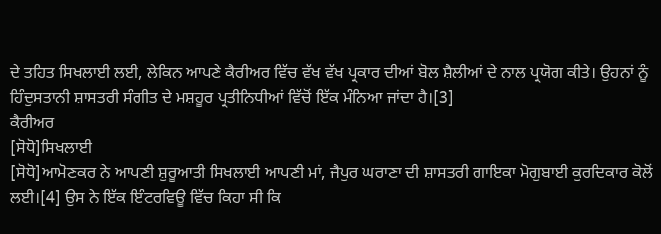ਦੇ ਤਹਿਤ ਸਿਖਲਾਈ ਲਈ, ਲੇਕਿਨ ਆਪਣੇ ਕੈਰੀਅਰ ਵਿੱਚ ਵੱਖ ਵੱਖ ਪ੍ਰਕਾਰ ਦੀਆਂ ਬੋਲ ਸ਼ੈਲੀਆਂ ਦੇ ਨਾਲ ਪ੍ਰਯੋਗ ਕੀਤੇ। ਉਹਨਾਂ ਨੂੰ ਹਿੰਦੁਸਤਾਨੀ ਸ਼ਾਸਤਰੀ ਸੰਗੀਤ ਦੇ ਮਸ਼ਹੂਰ ਪ੍ਰਤੀਨਿਧੀਆਂ ਵਿੱਚੋਂ ਇੱਕ ਮੰਨਿਆ ਜਾਂਦਾ ਹੈ।[3]
ਕੈਰੀਅਰ
[ਸੋਧੋ]ਸਿਖਲਾਈ
[ਸੋਧੋ]ਆਮੋਣਕਰ ਨੇ ਆਪਣੀ ਸ਼ੁਰੂਆਤੀ ਸਿਖਲਾਈ ਆਪਣੀ ਮਾਂ, ਜੈਪੁਰ ਘਰਾਣਾ ਦੀ ਸ਼ਾਸਤਰੀ ਗਾਇਕਾ ਮੋਗੁਬਾਈ ਕੁਰਦਿਕਾਰ ਕੋਲੋਂ ਲਈ।[4] ਉਸ ਨੇ ਇੱਕ ਇੰਟਰਵਿਊ ਵਿੱਚ ਕਿਹਾ ਸੀ ਕਿ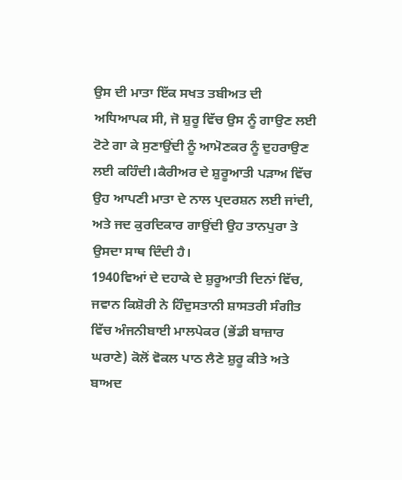ਉਸ ਦੀ ਮਾਤਾ ਇੱਕ ਸਖਤ ਤਬੀਅਤ ਦੀ ਅਧਿਆਪਕ ਸੀ, ਜੋ ਸ਼ੁਰੂ ਵਿੱਚ ਉਸ ਨੂੰ ਗਾਉਣ ਲਈ ਟੋਟੇ ਗਾ ਕੇ ਸੁਣਾਉਂਦੀ ਨੂੰ ਆਮੋਣਕਰ ਨੂੰ ਦੁਹਰਾਉਣ ਲਈ ਕਹਿੰਦੀ।ਕੈਰੀਅਰ ਦੇ ਸ਼ੁਰੂਆਤੀ ਪੜਾਅ ਵਿੱਚ ਉਹ ਆਪਣੀ ਮਾਤਾ ਦੇ ਨਾਲ ਪ੍ਰਦਰਸ਼ਨ ਲਈ ਜਾਂਦੀ, ਅਤੇ ਜਦ ਕੁਰਦਿਕਾਰ ਗਾਉਂਦੀ ਉਹ ਤਾਨਪੁਰਾ ਤੇ ਉਸਦਾ ਸਾਥ ਦਿੰਦੀ ਹੈ।
1940ਵਿਆਂ ਦੇ ਦਹਾਕੇ ਦੇ ਸ਼ੁਰੂਆਤੀ ਦਿਨਾਂ ਵਿੱਚ, ਜਵਾਨ ਕਿਸ਼ੋਰੀ ਨੇ ਹਿੰਦੁਸਤਾਨੀ ਸ਼ਾਸਤਰੀ ਸੰਗੀਤ ਵਿੱਚ ਅੰਜਨੀਬਾਈ ਮਾਲਪੇਕਰ (ਭੇਂਡੀ ਬਾਜ਼ਾਰ ਘਰਾਣੇ) ਕੋਲੋਂ ਵੋਕਲ ਪਾਠ ਲੈਣੇ ਸ਼ੁਰੂ ਕੀਤੇ ਅਤੇ ਬਾਅਦ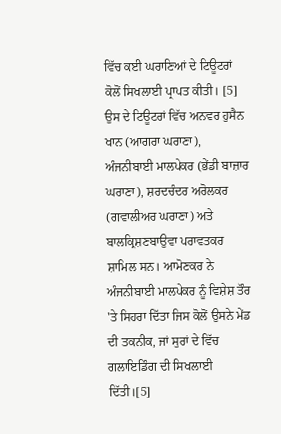ਵਿੱਚ ਕਈ ਘਰਾਣਿਆਂ ਦੇ ਟਿਊਟਰਾਂ ਕੋਲੋਂ ਸਿਖਲਾਈ ਪ੍ਰਾਪਤ ਕੀਤੀ। [5] ਉਸ ਦੇ ਟਿਊਟਰਾਂ ਵਿੱਚ ਅਨਵਰ ਹੁਸੈਨ ਖਾਨ (ਆਗਰਾ ਘਰਾਣਾ), ਅੰਜਨੀਬਾਈ ਮਾਲਪੇਕਰ (ਭੇਂਡੀ ਬਾਜ਼ਾਰ ਘਰਾਣਾ), ਸ਼ਰਦਚੰਦਰ ਅਰੋਲਕਰ (ਗਵਾਲੀਅਰ ਘਰਾਣਾ) ਅਤੇ ਬਾਲਕ੍ਰਿਸ਼ਣਬਾਉਵਾ ਪਰਾਵਤਕਰ ਸ਼ਾਮਿਲ ਸਨ। ਆਮੋਣਕਰ ਨੇ ਅੰਜਨੀਬਾਈ ਮਾਲਪੇਕਰ ਨੂੰ ਵਿਸ਼ੇਸ਼ ਤੌਰ 'ਤੇ ਸਿਹਰਾ ਦਿੱਤਾ ਜਿਸ ਕੋਲੋਂ ਉਸਨੇ ਮੇਂਡ ਦੀ ਤਕਨੀਕ, ਜਾਂ ਸੁਰਾਂ ਦੇ ਵਿੱਚ ਗਲਾਇਡਿੰਗ ਦੀ ਸਿਖਲਾਈ ਦਿੱਤੀ।[5]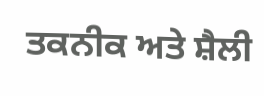ਤਕਨੀਕ ਅਤੇ ਸ਼ੈਲੀ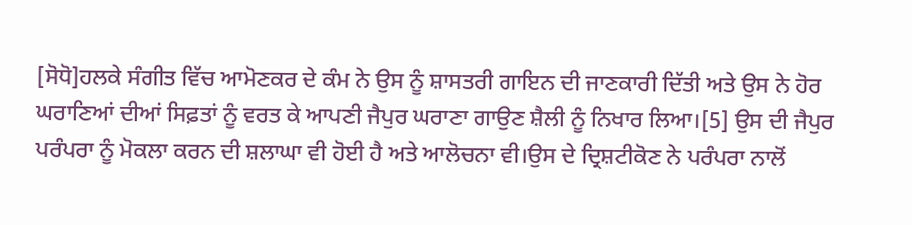[ਸੋਧੋ]ਹਲਕੇ ਸੰਗੀਤ ਵਿੱਚ ਆਮੋਣਕਰ ਦੇ ਕੰਮ ਨੇ ਉਸ ਨੂੰ ਸ਼ਾਸਤਰੀ ਗਾਇਨ ਦੀ ਜਾਣਕਾਰੀ ਦਿੱਤੀ ਅਤੇ ਉਸ ਨੇ ਹੋਰ ਘਰਾਣਿਆਂ ਦੀਆਂ ਸਿਫ਼ਤਾਂ ਨੂੰ ਵਰਤ ਕੇ ਆਪਣੀ ਜੈਪੁਰ ਘਰਾਣਾ ਗਾਉਣ ਸ਼ੈਲੀ ਨੂੰ ਨਿਖਾਰ ਲਿਆ।[5] ਉਸ ਦੀ ਜੈਪੁਰ ਪਰੰਪਰਾ ਨੂੰ ਮੋਕਲਾ ਕਰਨ ਦੀ ਸ਼ਲਾਘਾ ਵੀ ਹੋਈ ਹੈ ਅਤੇ ਆਲੋਚਨਾ ਵੀ।ਉਸ ਦੇ ਦ੍ਰਿਸ਼ਟੀਕੋਣ ਨੇ ਪਰੰਪਰਾ ਨਾਲੋਂ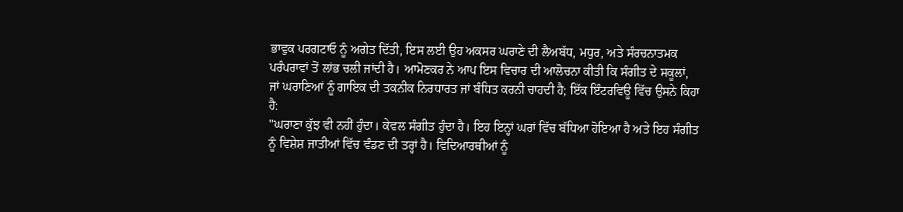ਭਾਵੁਕ ਪਰਗਟਾਓ ਨੂੰ ਅਗੇਤ ਦਿੱਤੀ, ਇਸ ਲਈ ਉਹ ਅਕਸਰ ਘਰਾਣੇ ਦੀ ਲੈਅਬੱਧ, ਮਧੁਰ, ਅਤੇ ਸੰਰਚਨਾਤਮਕ ਪਰੰਪਰਾਵਾਂ ਤੋਂ ਲਾਂਭ ਚਲੀ ਜਾਂਦੀ ਹੈ। ਆਮੋਣਕਰ ਨੇ ਆਪ ਇਸ ਵਿਚਾਰ ਦੀ ਆਲੋਚਨਾ ਕੀਤੀ ਕਿ ਸੰਗੀਤ ਦੇ ਸਕੂਲਾਂ, ਜਾਂ ਘਰਾਣਿਆਂ ਨੂੰ ਗਾਇਕ ਦੀ ਤਕਨੀਕ ਨਿਰਧਾਰਤ ਜਾਂ ਬੰਧਿਤ ਕਰਨੀ ਚਾਹਦੀ ਹੈ; ਇੱਕ ਇੰਟਰਵਿਊ ਵਿੱਚ ਉਸਨੇ ਕਿਹਾ ਹੈ:
"ਘਰਾਣਾ ਕੁੱਝ ਵੀ ਨਹੀਂ ਹੁੰਦਾ। ਕੇਵਲ ਸੰਗੀਤ ਹੁੰਦਾ ਹੈ। ਇਹ ਇਨ੍ਹਾਂ ਘਰਾਂ ਵਿੱਚ ਬੱਧਿਆ ਹੋਇਆ ਹੈ ਅਤੇ ਇਹ ਸੰਗੀਤ ਨੂੰ ਵਿਸ਼ੇਸ਼ ਜਾਤੀਆਂ ਵਿੱਚ ਵੰਡਣ ਦੀ ਤਰ੍ਹਾਂ ਹੈ। ਵਿਦਿਆਰਥੀਆਂ ਨੂੰ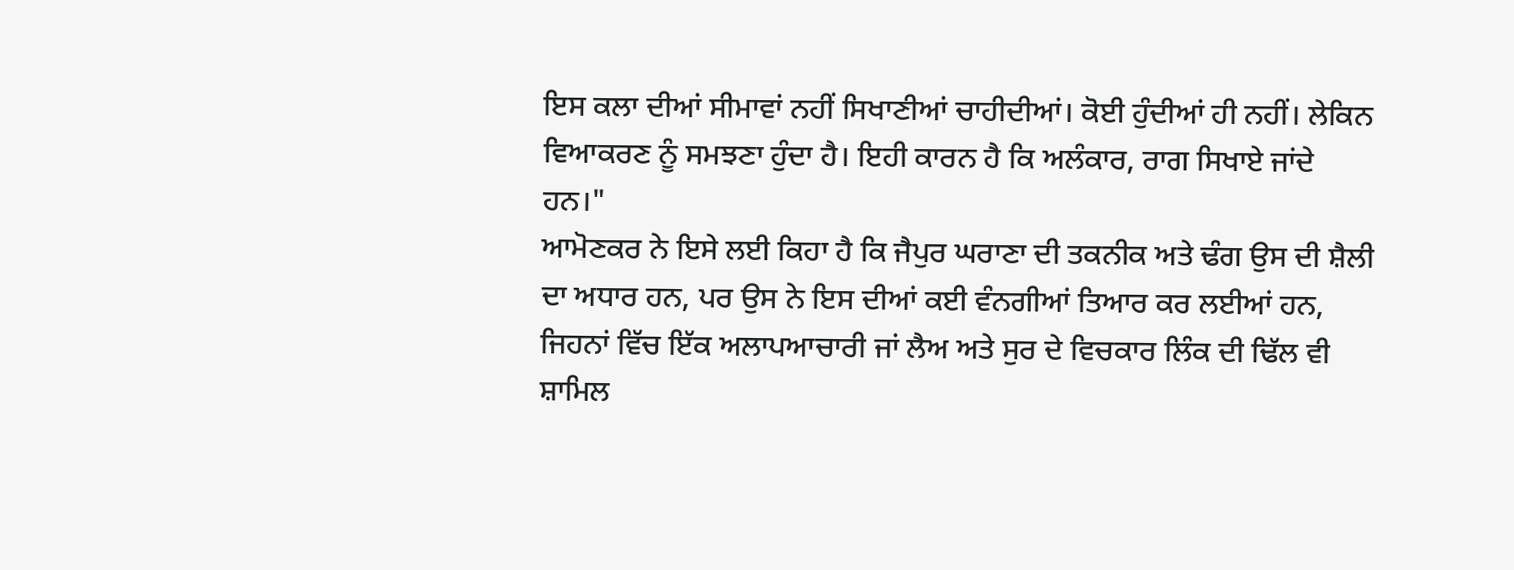ਇਸ ਕਲਾ ਦੀਆਂ ਸੀਮਾਵਾਂ ਨਹੀਂ ਸਿਖਾਣੀਆਂ ਚਾਹੀਦੀਆਂ। ਕੋਈ ਹੁੰਦੀਆਂ ਹੀ ਨਹੀਂ। ਲੇਕਿਨ ਵਿਆਕਰਣ ਨੂੰ ਸਮਝਣਾ ਹੁੰਦਾ ਹੈ। ਇਹੀ ਕਾਰਨ ਹੈ ਕਿ ਅਲੰਕਾਰ, ਰਾਗ ਸਿਖਾਏ ਜਾਂਦੇ ਹਨ।"
ਆਮੋਣਕਰ ਨੇ ਇਸੇ ਲਈ ਕਿਹਾ ਹੈ ਕਿ ਜੈਪੁਰ ਘਰਾਣਾ ਦੀ ਤਕਨੀਕ ਅਤੇ ਢੰਗ ਉਸ ਦੀ ਸ਼ੈਲੀ ਦਾ ਅਧਾਰ ਹਨ, ਪਰ ਉਸ ਨੇ ਇਸ ਦੀਆਂ ਕਈ ਵੰਨਗੀਆਂ ਤਿਆਰ ਕਰ ਲਈਆਂ ਹਨ, ਜਿਹਨਾਂ ਵਿੱਚ ਇੱਕ ਅਲਾਪਆਚਾਰੀ ਜਾਂ ਲੈਅ ਅਤੇ ਸੁਰ ਦੇ ਵਿਚਕਾਰ ਲਿੰਕ ਦੀ ਢਿੱਲ ਵੀ ਸ਼ਾਮਿਲ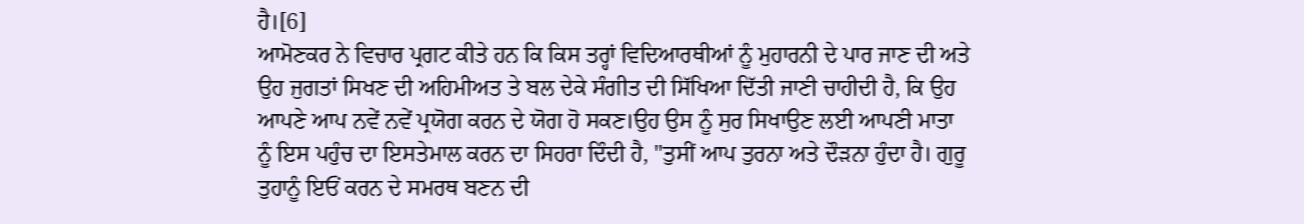ਹੈ।[6]
ਆਮੋਣਕਰ ਨੇ ਵਿਚਾਰ ਪ੍ਰਗਟ ਕੀਤੇ ਹਨ ਕਿ ਕਿਸ ਤਰ੍ਹਾਂ ਵਿਦਿਆਰਥੀਆਂ ਨੂੰ ਮੁਹਾਰਨੀ ਦੇ ਪਾਰ ਜਾਣ ਦੀ ਅਤੇ ਉਹ ਜੁਗਤਾਂ ਸਿਖਣ ਦੀ ਅਹਿਮੀਅਤ ਤੇ ਬਲ ਦੇਕੇ ਸੰਗੀਤ ਦੀ ਸਿੱਖਿਆ ਦਿੱਤੀ ਜਾਣੀ ਚਾਹੀਦੀ ਹੈ, ਕਿ ਉਹ ਆਪਣੇ ਆਪ ਨਵੇਂ ਨਵੇਂ ਪ੍ਰਯੋਗ ਕਰਨ ਦੇ ਯੋਗ ਹੋ ਸਕਣ।ਉਹ ਉਸ ਨੂੰ ਸੁਰ ਸਿਖਾਉਣ ਲਈ ਆਪਣੀ ਮਾਤਾ ਨੂੰ ਇਸ ਪਹੁੰਚ ਦਾ ਇਸਤੇਮਾਲ ਕਰਨ ਦਾ ਸਿਹਰਾ ਦਿੰਦੀ ਹੈ, "ਤੁਸੀਂ ਆਪ ਤੁਰਨਾ ਅਤੇ ਦੌੜਨਾ ਹੁੰਦਾ ਹੈ। ਗੁਰੂ ਤੁਹਾਨੂੰ ਇਓਂ ਕਰਨ ਦੇ ਸਮਰਥ ਬਣਨ ਦੀ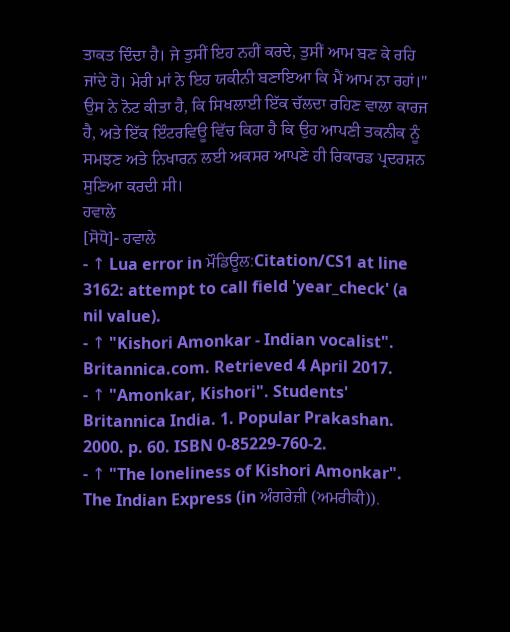ਤਾਕਤ ਦਿੰਦਾ ਹੈ। ਜੇ ਤੁਸੀਂ ਇਹ ਨਹੀਂ ਕਰਦੇ, ਤੁਸੀਂ ਆਮ ਬਣ ਕੇ ਰਹਿ ਜਾਂਦੇ ਹੋ। ਮੇਰੀ ਮਾਂ ਨੇ ਇਹ ਯਕੀਨੀ ਬਣਾਇਆ ਕਿ ਮੈਂ ਆਮ ਨਾ ਰਹਾਂ।" ਉਸ ਨੇ ਨੋਟ ਕੀਤਾ ਹੈ, ਕਿ ਸਿਖਲਾਈ ਇੱਕ ਚੱਲਦਾ ਰਹਿਣ ਵਾਲਾ ਕਾਰਜ ਹੈ, ਅਤੇ ਇੱਕ ਇੰਟਰਵਿਊ ਵਿੱਚ ਕਿਹਾ ਹੈ ਕਿ ਉਹ ਆਪਣੀ ਤਕਨੀਕ ਨੂੰ ਸਮਝਣ ਅਤੇ ਨਿਖਾਰਨ ਲਈ ਅਕਸਰ ਆਪਣੇ ਹੀ ਰਿਕਾਰਡ ਪ੍ਰਦਰਸ਼ਨ ਸੁਣਿਆ ਕਰਦੀ ਸੀ।
ਹਵਾਲੇ
[ਸੋਧੋ]- ਹਵਾਲੇ
- ↑ Lua error in ਮੌਡਿਊਲ:Citation/CS1 at line 3162: attempt to call field 'year_check' (a nil value).
- ↑ "Kishori Amonkar - Indian vocalist". Britannica.com. Retrieved 4 April 2017.
- ↑ "Amonkar, Kishori". Students' Britannica India. 1. Popular Prakashan. 2000. p. 60. ISBN 0-85229-760-2.
- ↑ "The loneliness of Kishori Amonkar". The Indian Express (in ਅੰਗਰੇਜ਼ੀ (ਅਮਰੀਕੀ)).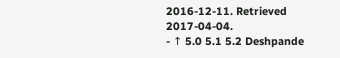2016-12-11. Retrieved 2017-04-04.
- ↑ 5.0 5.1 5.2 Deshpande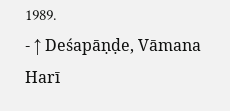1989.
- ↑ Deśapāṇḍe, Vāmana Harī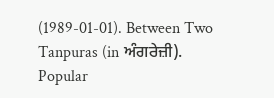(1989-01-01). Between Two Tanpuras (in ਅੰਗਰੇਜ਼ੀ). Popular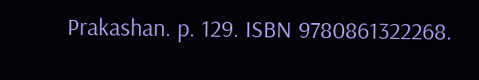Prakashan. p. 129. ISBN 9780861322268.